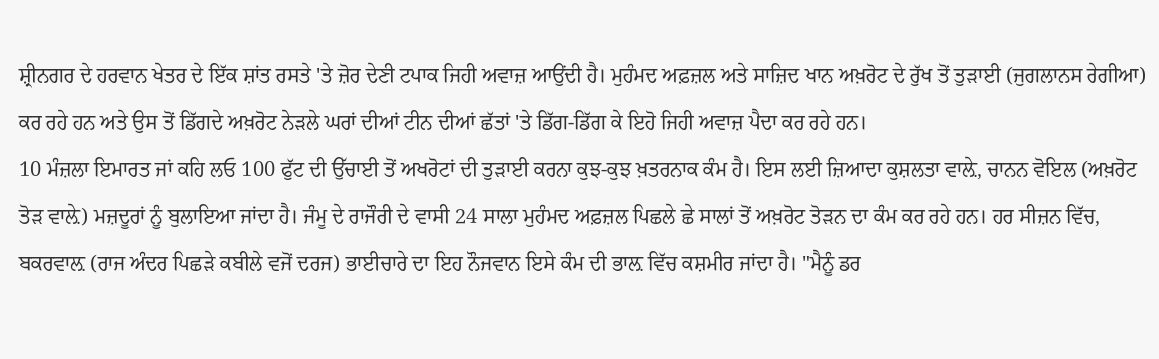ਸ਼੍ਰੀਨਗਰ ਦੇ ਹਰਵਾਨ ਖੇਤਰ ਦੇ ਇੱਕ ਸ਼ਾਂਤ ਰਸਤੇ 'ਤੇ ਜ਼ੋਰ ਦੇਣੀ ਟਪਾਕ ਜਿਹੀ ਅਵਾਜ਼ ਆਉਂਦੀ ਹੈ। ਮੁਹੰਮਦ ਅਫ਼ਜ਼ਲ ਅਤੇ ਸਾਜ਼ਿਦ ਖਾਨ ਅਖ਼ਰੋਟ ਦੇ ਰੁੱਖ ਤੋਂ ਤੁੜਾਈ (ਜੁਗਲਾਨਸ ਰੇਗੀਆ) ਕਰ ਰਹੇ ਹਨ ਅਤੇ ਉਸ ਤੋਂ ਡਿੱਗਦੇ ਅਖ਼ਰੋਟ ਨੇੜਲੇ ਘਰਾਂ ਦੀਆਂ ਟੀਨ ਦੀਆਂ ਛੱਤਾਂ 'ਤੇ ਡਿੱਗ-ਡਿੱਗ ਕੇ ਇਹੋ ਜਿਹੀ ਅਵਾਜ਼ ਪੈਦਾ ਕਰ ਰਹੇ ਹਨ।
10 ਮੰਜ਼ਲਾ ਇਮਾਰਤ ਜਾਂ ਕਹਿ ਲਓ 100 ਫੁੱਟ ਦੀ ਉੱਚਾਈ ਤੋਂ ਅਖਰੋਟਾਂ ਦੀ ਤੁੜਾਈ ਕਰਨਾ ਕੁਝ-ਕੁਝ ਖ਼ਤਰਨਾਕ ਕੰਮ ਹੈ। ਇਸ ਲਈ ਜ਼ਿਆਦਾ ਕੁਸ਼ਲਤਾ ਵਾਲ਼ੇ, ਚਾਨਨ ਵੋਇਲ (ਅਖ਼ਰੋਟ ਤੋੜ ਵਾਲ਼ੇ) ਮਜ਼ਦੂਰਾਂ ਨੂੰ ਬੁਲਾਇਆ ਜਾਂਦਾ ਹੈ। ਜੰਮੂ ਦੇ ਰਾਜੌਰੀ ਦੇ ਵਾਸੀ 24 ਸਾਲਾ ਮੁਹੰਮਦ ਅਫ਼ਜ਼ਲ ਪਿਛਲੇ ਛੇ ਸਾਲਾਂ ਤੋਂ ਅਖ਼ਰੋਟ ਤੋੜਨ ਦਾ ਕੰਮ ਕਰ ਰਹੇ ਹਨ। ਹਰ ਸੀਜ਼ਨ ਵਿੱਚ, ਬਕਰਵਾਲ਼ (ਰਾਜ ਅੰਦਰ ਪਿਛੜੇ ਕਬੀਲੇ ਵਜੋਂ ਦਰਜ) ਭਾਈਚਾਰੇ ਦਾ ਇਹ ਨੌਜਵਾਨ ਇਸੇ ਕੰਮ ਦੀ ਭਾਲ਼ ਵਿੱਚ ਕਸ਼ਮੀਰ ਜਾਂਦਾ ਹੈ। "ਮੈਨੂੰ ਡਰ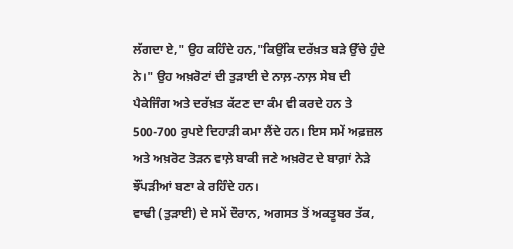ਲੱਗਦਾ ਏ," ਉਹ ਕਹਿੰਦੇ ਹਨ,"ਕਿਉਂਕਿ ਦਰੱਖ਼ਤ ਬੜੇ ਉੱਚੇ ਹੁੰਦੇ ਨੇ।" ਉਹ ਅਖ਼ਰੋਟਾਂ ਦੀ ਤੁੜਾਈ ਦੇ ਨਾਲ਼-ਨਾਲ਼ ਸੇਬ ਦੀ ਪੈਕੇਜਿੰਗ ਅਤੇ ਦਰੱਖ਼ਤ ਕੱਟਣ ਦਾ ਕੰਮ ਵੀ ਕਰਦੇ ਹਨ ਤੇ 500-700 ਰੁਪਏ ਦਿਹਾੜੀ ਕਮਾ ਲੈਂਦੇ ਹਨ। ਇਸ ਸਮੇਂ ਅਫ਼ਜ਼ਲ ਅਤੇ ਅਖ਼ਰੋਟ ਤੋੜਨ ਵਾਲ਼ੇ ਬਾਕੀ ਜਣੇ ਅਖ਼ਰੋਟ ਦੇ ਬਾਗ਼ਾਂ ਨੇੜੇ ਝੌਂਪੜੀਆਂ ਬਣਾ ਕੇ ਰਹਿੰਦੇ ਹਨ।
ਵਾਢੀ (ਤੁੜਾਈ) ਦੇ ਸਮੇਂ ਦੌਰਾਨ, ਅਗਸਤ ਤੋਂ ਅਕਤੂਬਰ ਤੱਕ,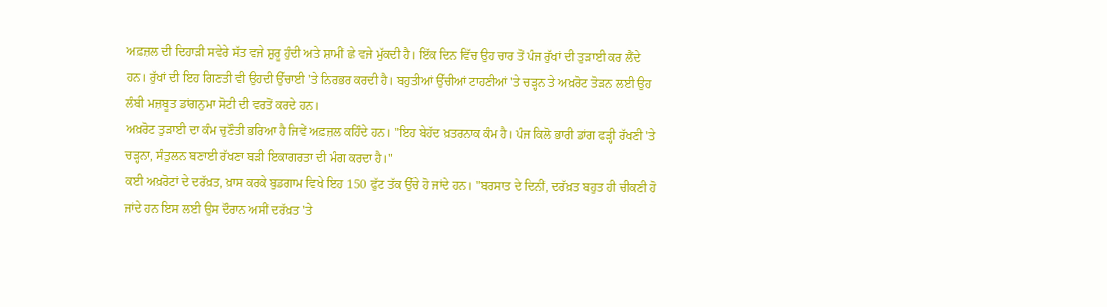ਅਫ਼ਜ਼ਲ ਦੀ ਦਿਹਾੜੀ ਸਵੇਰੇ ਸੱਤ ਵਜੇ ਸ਼ੁਰੂ ਹੁੰਦੀ ਅਤੇ ਸ਼ਾਮੀਂ ਛੇ ਵਜੇ ਮੁੱਕਦੀ ਹੈ। ਇੱਕ ਦਿਨ ਵਿੱਚ ਉਹ ਚਾਰ ਤੋਂ ਪੰਜ ਰੁੱਖਾਂ ਦੀ ਤੁੜਾਈ ਕਰ ਲੈਂਦੇ ਹਨ। ਰੁੱਖਾਂ ਦੀ ਇਹ ਗਿਣਤੀ ਵੀ ਉਹਦੀ ਉੱਚਾਈ 'ਤੇ ਨਿਰਭਰ ਕਰਦੀ ਹੈ। ਬਹੁਤੀਆਂ ਉੱਚੀਆਂ ਟਾਹਣੀਆਂ 'ਤੇ ਚੜ੍ਹਨ ਤੇ ਅਖ਼ਰੋਟ ਤੋੜਨ ਲਈ ਉਹ ਲੰਬੀ ਮਜ਼ਬੂਤ ਡਾਂਗਨੁਮਾ ਸੋਟੀ ਦੀ ਵਰਤੋਂ ਕਰਦੇ ਹਨ।
ਅਖ਼ਰੋਟ ਤੁੜਾਈ ਦਾ ਕੰਮ ਚੁਣੌਤੀ ਭਰਿਆ ਹੈ ਜਿਵੇਂ ਅਫ਼ਜ਼ਲ ਕਹਿੰਦੇ ਹਨ। "ਇਹ ਬੇਹੱਦ ਖ਼ਤਰਨਾਕ ਕੰਮ ਹੈ। ਪੰਜ ਕਿਲੋ ਭਾਰੀ ਡਾਂਗ ਫੜ੍ਹੀ ਰੱਖਣੀ 'ਤੇ ਚੜ੍ਹਨਾ, ਸੰਤੁਲਨ ਬਣਾਈ ਰੱਖਣਾ ਬੜੀ ਇਕਾਗਰਤਾ ਦੀ ਮੰਗ ਕਰਦਾ ਹੈ।"
ਕਈ ਅਖ਼ਰੋਟਾਂ ਦੇ ਦਰੱਖ਼ਤ, ਖ਼ਾਸ ਕਰਕੇ ਬੁਡਗਾਮ ਵਿਖੇ ਇਹ 150 ਫੁੱਟ ਤੱਕ ਉੱਚੇ ਹੋ ਜਾਂਦੇ ਹਨ। "ਬਰਸਾਤ ਦੇ ਦਿਨੀਂ, ਦਰੱਖ਼ਤ ਬਹੁਤ ਹੀ ਚੀਕਣੀ ਹੋ ਜਾਂਦੇ ਹਨ ਇਸ ਲਈ ਉਸ ਦੌਰਾਨ ਅਸੀਂ ਦਰੱਖ਼ਤ 'ਤੇ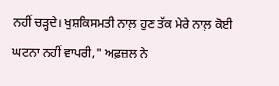ਨਹੀਂ ਚੜ੍ਹਦੇ। ਖੁਸ਼ਕਿਸਮਤੀ ਨਾਲ਼ ਹੁਣ ਤੱਕ ਮੇਰੇ ਨਾਲ਼ ਕੋਈ ਘਟਨਾ ਨਹੀਂ ਵਾਪਰੀ," ਅਫ਼ਜ਼ਲ ਨੇ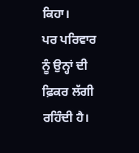ਕਿਹਾ।
ਪਰ ਪਰਿਵਾਰ ਨੂੰ ਉਨ੍ਹਾਂ ਦੀ ਫ਼ਿਕਰ ਲੱਗੀ ਰਹਿੰਦੀ ਹੈ।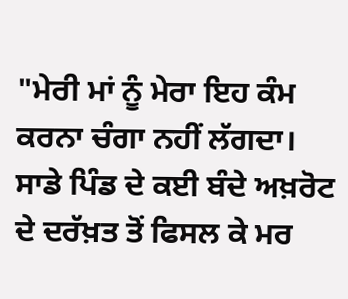"ਮੇਰੀ ਮਾਂ ਨੂੰ ਮੇਰਾ ਇਹ ਕੰਮ ਕਰਨਾ ਚੰਗਾ ਨਹੀਂ ਲੱਗਦਾ। ਸਾਡੇ ਪਿੰਡ ਦੇ ਕਈ ਬੰਦੇ ਅਖ਼ਰੋਟ ਦੇ ਦਰੱਖ਼ਤ ਤੋਂ ਫਿਸਲ ਕੇ ਮਰ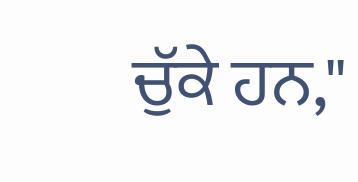ਚੁੱਕੇ ਹਨ,"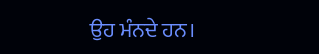ਉਹ ਮੰਨਦੇ ਹਨ।